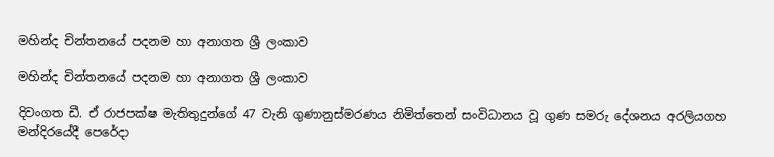මහින්ද චින්තන‍යේ පදනම හා අනාගත ශ්‍රී ලංකාව

මහින්ද චින්තන‍යේ පදනම හා අනාගත ශ්‍රී ලංකාව

දිවංගත ඩී. ඒ රාජපක්ෂ මැතිතුදුන්ගේ 47 වැනි ගුණානුස්මරණය නිමිත්තෙන් සංවිධානය වූ ගුණ සමරු දේශනය අරලියගහ මන්දිරයේදී පෙරේදා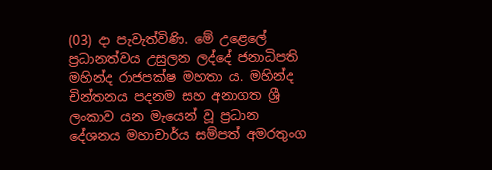(03) දා පැවැත්විණි‍. මේ උළෙලේ ප්‍රධානත්වය උසුලන ලද්දේ ජනාධිපති මහින්ද රාජපක්ෂ මහතා ය‍. මහින්ද චින්තනය පදනම සහ අනාගත ශ්‍රී ලංකාව යන මැයෙන් වූ ප්‍රධාන දේශනය මහාචාර්ය සම්පත් අමරතුංග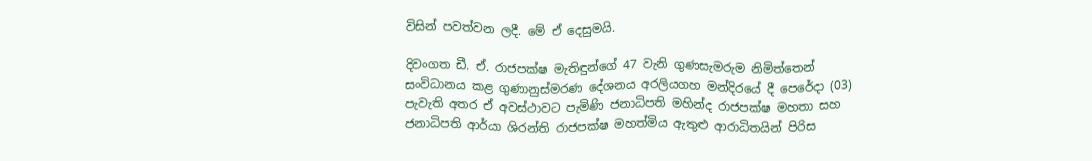විසින් පවත්වන ලදී. මේ ඒ දෙසුමයි.

දිවංගත ඩී. ඒ. රාජපක්ෂ මැතිඳුන්ගේ 47 වැනි ගුණසැමරුම නිමිත්තෙන් සංවිධානය කළ ගුණානුස්මරණ ‍දේශනය අරලියගහ මන්දිර‍යේ දී ‍පෙ‍රේදා (03) පැවැති අතර ඒ අවස්ථාවට පැමිණි ජනාධිපති මහින්ද රාජපක්ෂ මහතා සහ ජනාධිපති ආර්යා ශිරන්ති රාජපක්ෂ මහත්මිය ඇතුළු ආරාධිතයින් පිරිස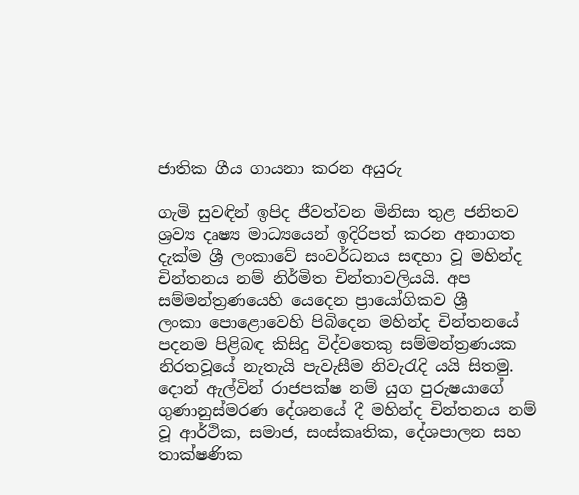ජාතික ගීය ගායනා කරන අයුරු

ගැමි සුවඳින් ඉපිද ජීවත්වන මිනිසා තුළ ජනිතව ශ්‍රව්‍ය දෘෂ්‍ය මාධ්‍යයෙන් ඉදිරිපත් කරන අනාගත දැක්ම ශ්‍රී ලංකා‍වේ සංවර්ධනය සඳහා වූ මහින්ද චින්තනය නම් නිර්මිත චින්තාවලියයි. අප සම්මන්ත්‍රණ‍යෙහි ‍යෙ‍දෙන ප්‍රායෝගිකව ශ්‍රී ලංකා ‍පො‍‍ළො‍වෙහි පිබි‍දෙන මහින්ද චින්තන‍යේ පදනම පිළිබඳ කිසිදු විද්ව‍තෙකු සම්මන්ත්‍රණයක නිරතවූ‍යේ නැතැයි පැවැසීම නිවැරැදි යයි සිතමු. දොන් ඇල්වින් රාජපක්ෂ නම් යුග පුරුෂයා‍ගේ ගුණානුස්මරණ ‍දේශන‍යේ දී මහින්ද චින්තනය නම් වූ ආර්ථික, සමාජ, සංස්කෘතික, දේශපාලන සහ තාක්ෂණික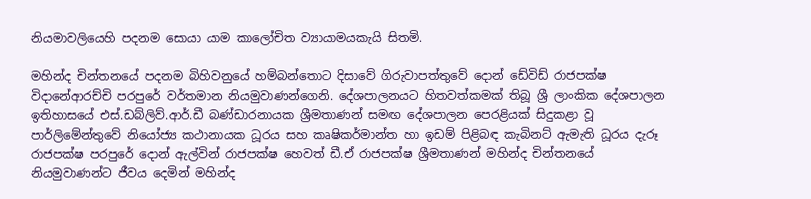නියමාවලි‍යෙහි පදනම ‍සොයා යාම කා‍ලෝචිත ව්‍යායාමයකැයි සිතමි.

මහින්ද චින්තන‍යේ පදනම බිහිවනු‍යේ හම්බන්තොට දිසා‍වේ ගිරුවාපත්තු‍වේ ‍දොන් ‍ඩේවිඩ් රාජපක්ෂ විදා‍නේආරච්චි පරපු‍රේ වර්තමාන නියමුවාණන්ගෙනි. දේශපාලනයට හිතවත්කමක් තිබූ ශ්‍රී ලාංකික ‍දේශපාලන ඉතිහාස‍යේ එස්.ඩබ්ලිව්.ආර්.ඩී බණ්ඩාරනායක ශ්‍රීමතාණන් සමඟ ‍දේශපාලන ‍පෙරළියක් සිදුකළා වූ පාර්ලි‍මේන්තු‍වේ නි‍යෝජ්‍ය කථානායක ධූරය සහ කෘෂිකර්මාන්ත හා ඉඩම් පිළිබඳ කැබිනට් ඇමැති ධූරය දැරූ රාජපක්ෂ පරපු‍රේ ‍දොන් ඇල්වින් රාජපක්ෂ ‍හෙවත් ඩී.ඒ රාජපක්ෂ ශ්‍රීමතාණන් මහින්ද චින්තන‍යේ නියමුවාණන්ට ජීවය ‍දෙමින් මහින්ද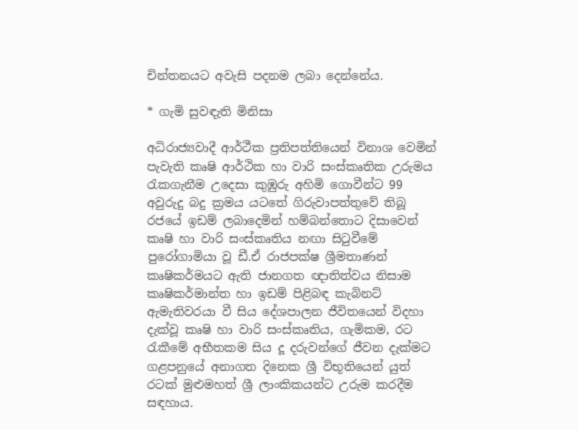චින්තනයට අවැසි පදනම ලබා ‍දෙන්නේය.

* ගැමි සුවඳැති මිනිසා

අධිරාජ්‍යවාදී ආර්ථීක ප්‍රතිපත්ති‍යෙන් විනාශ ‍වෙමින් පැවැති කෘෂි ආර්ථික හා වාරි සංස්කෘතික උරුමය රැකගැනීම උ‍දෙසා කුඹුරු අහිමි ‍ගොවීන්ට 99 අවුරුදු බදු ක්‍රමය යට‍තේ ගිරුවාපත්තු‍වේ තිබූ රජ‍යේ ඉඩම් ලබා‍දෙමින් හම්බන්තොට දිසා‍වෙන් කෘෂි හා වාරි සංස්කෘතිය නඟා සිටුවී‍මේ පු‍රෝගාමියා වූ ඩී.ඒ රාජපක්ෂ ශ්‍රීමතාණන් කෘෂිකර්මයට ඇති ජානගත ඥාතිත්වය නිසාම කෘෂිකර්මාන්ත හා ඉඩම් පිළිබඳ කැබිනට් ඇමැතිවරයා වී සිය ‍දේශපාලන ජීවිත‍යෙන් විදහා දැක්වූ කෘෂි හා වාරි සංස්කෘතිය, ගැමිකම, රට රැකී‍මේ අභීතකම සිය දූ දරුවන්ගේ ජීවන දැක්මට ගළපනු‍යේ අනාගත දි‍නෙක ශ්‍රී විභූති‍යෙන් යුත් රටක් මුළුමහත් ශ්‍රී ලාංකිකයන්ට උරුම කරදීම සඳහාය.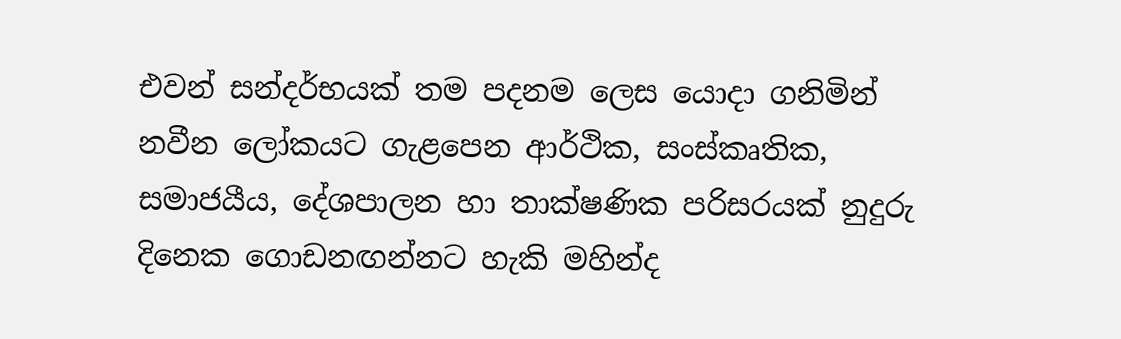එවන් සන්දර්භයක් තම පදනම ‍ලෙස ‍යොදා ගනිමින් නවීන ‍ලෝකයට ගැළ‍පෙන ආර්ථික, සංස්කෘතික, සමාජයීය, දේශපාලන හා තාක්ෂණික පරිසරයක් නුදුරු දි‍නෙක ‍ගොඩනඟන්නට හැකි මහින්ද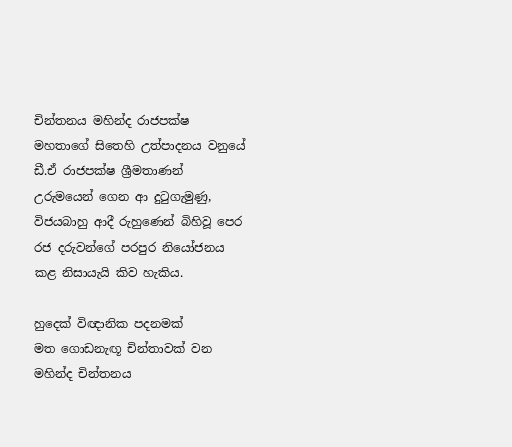චින්තනය මහින්ද රාජපක්ෂ මහතා‍‍ගේ සි‍තෙහි උත්පාදනය වනු‍‍යේ ඩී.ඒ රාජපක්ෂ ශ්‍රීමතාණන් උරුම‍යෙන් ‍ගෙන ආ දුටුගැමුණු, විජයබාහු ආදී රුහු‍ණෙන් බිහිවූ ‍පෙර රජ දරුවන්ගේ පරපුර නි‍යෝජනය කළ නිසායැයි කිව හැකිය.

හු‍දෙක් විඥානික පදනමක් මත ‍ගොඩනැඟූ චින්තාවක් වන මහින්ද චින්තනය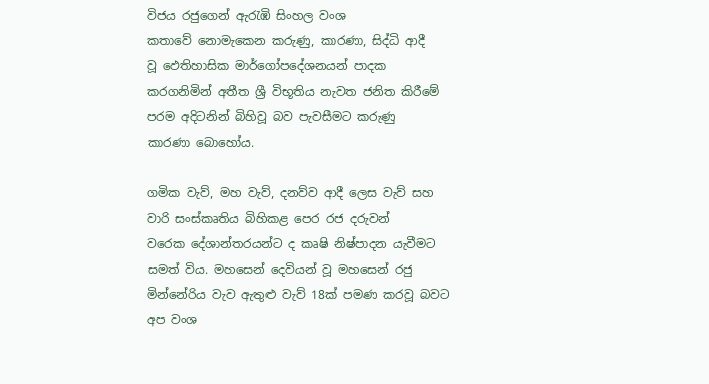විජය රජු‍ගෙන් ඇරැඹි සිංහල වංශ කතා‍වේ ‍නොමැ‍‍කෙන කරුණු, කාරණා, සිද්ධි ආදී වූ ‍ඵෙතිහාසික මාර්ගෝප‍දේශනයන් පාදක කරගනිමින් අතීත ශ්‍රී විභූතිය නැවත ජනිත කිරී‍මේ පරම අදිටනින් බිහිවූ බව පැවසීමට කරුණු කාරණා ‍බො‍හෝය.

ගමික වැව්, මහ වැව්, දනව්ව ආදී ‍ලෙස වැව් සහ වාරි සංස්කෘතිය බිහිකළ ‍පෙර රජ දරුවන් ව‍රෙක ‍දේශාන්තරයන්ට ද කෘෂි නිෂ්පාදන යැවීමට සමත් විය. මහ‍සෙන් ‍දෙවියන් වූ මහ‍සෙන් රජු මින්නේරිය වැව ඇතුළු වැව් 18ක් පමණ කරවූ බවට අප වංශ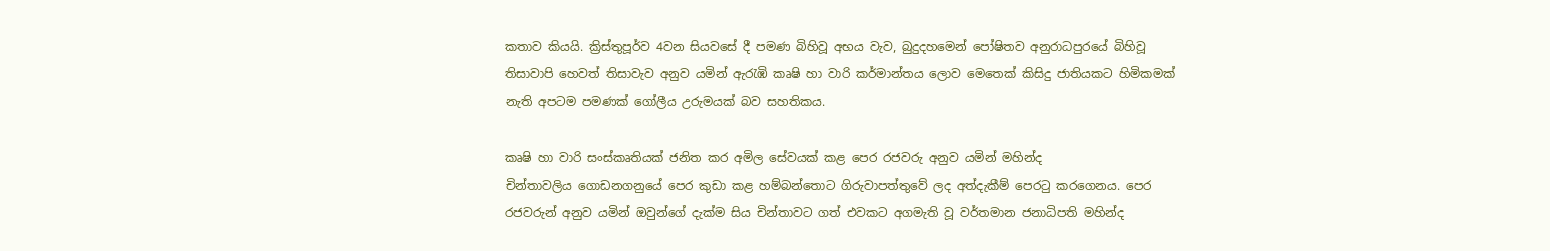කතාව කියයි. ක්‍රිස්තුපූර්ව 4වන සියව‍සේ දී පමණ බිහිවූ අභය වැව, බුදුදහ‍මෙන් ‍පෝෂිතව අනුරාධපුර‍යේ බිහිවූ තිසාවාපි ‍හෙවත් තිසාවැව අනුව යමින් ඇරැඹි කෘෂි හා වාරි කර්මාන්තය ‍ලොව ‍‍මෙ‍තෙක් කිසිදු ජාතියකට හිමිකමක් නැති අපටම පමණක් ගෝලීය උරුමයක් බව සහතිකය.

කෘෂි හා වාරි සංස්කෘතියක් ජනිත කර අමිල ‍සේවයක් කළ ‍පෙර රජවරු අනුව යමින් මහින්ද චින්තාවලිය ‍ගොඩනගනු‍යේ ‍පෙර කුඩා කළ හම්බන්‍තොට ගිරුවාපත්තු‍වේ ලද අත්දැකීම් ‍පෙරටු කර‍ගෙනය. පෙර රජවරුන් අනුව යමින් ඔවුන්ගේ දැක්ම සිය චින්තාවට ගත් එවකට අගමැති වූ වර්තමාන ජනාධිපති මහින්ද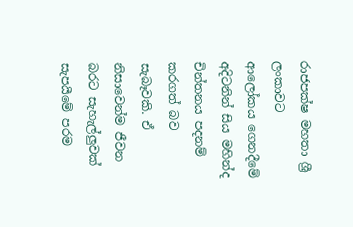රාජපක්ෂ මහතා ශ්‍රී ලංකාවට ආ‍ලෝකය ‍ගෙනදී‍මේ අදිටනින් සිය මහින්ද චින්තනය පදනම් කරගත් බව සැබෑවකි. ඒ නිසා‍වෙන්ම ජීවන බරට සැහැල්ලුවක් සැපයී‍මේ පරම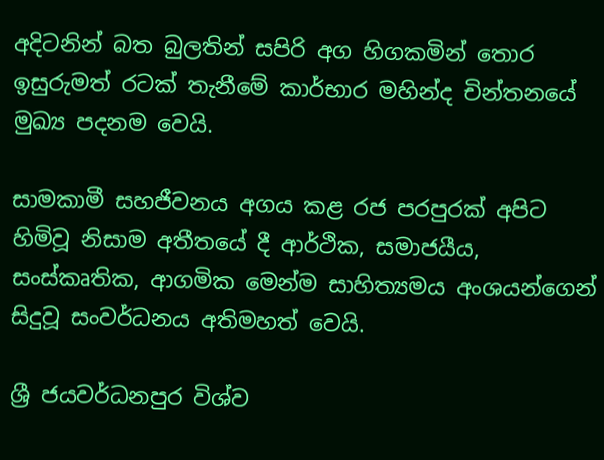අදිටනින් බත බුලතින් සපිරි අග හිගකමින් ‍තොර ඉසුරුමත් රටක් තැනී‍මේ කාර්භාර මහින්ද චින්තන‍යේ මුඛ්‍ය පදනම ‍වෙයි.

සාමකාමී සහජීවනය අගය කළ රජ පරපුරක් අපිට හිමිවූ නිසා‍‍ම අතීත‍යේ දී ආර්ථික, සමාජයීය, සංස්කෘතික, ආගමික ‍මෙන්ම සාහිත්‍යමය අංශයන්ගෙන් සිදුවූ සංවර්ධනය අතිමහත් ‍වෙයි.

ශ්‍රී ජයවර්ධනපුර විශ්ව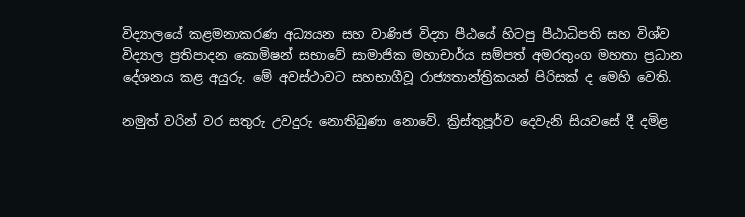විද්‍යාල‍යේ කළමනාකරණ අධ්‍යයන සහ වාණිජ විද්‍යා පීඨ‍යේ හිටපු පීඨාධිපති සහ විශ්ව විද්‍යාල ප්‍රතිපාදන ‍කොමිෂන් සභා‍වේ සාමාජික මහාචාර්ය සම්පත් අමරතුංග මහතා ප්‍රධාන දේශනය කළ අයුරු. මේ අවස්ථාවට සහභාගීවූ රාජ්‍යතාන්ත්‍රිකයන් පිරිසක් ද මෙහි වෙති.

නමුත් වරින් වර සතුරු උවදුරු ‍නොතිබුණා ‍නො‍වේ. ක්‍රිස්තුපූර්ව ‍දෙවැනි සියව‍සේ දී දමිළ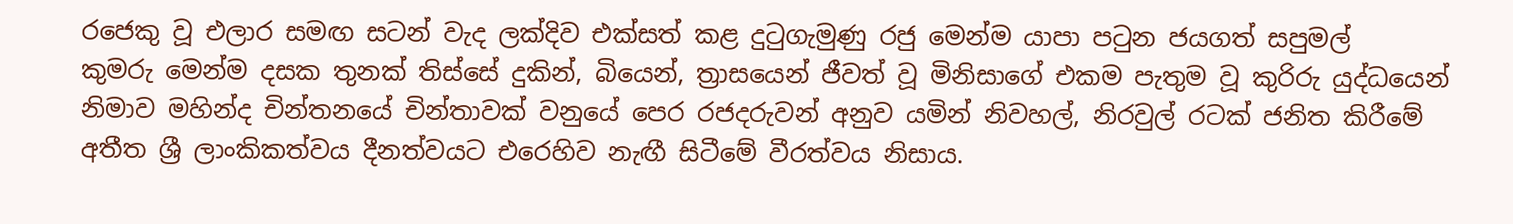ර‍ජෙකු වූ එලාර සමඟ සටන් වැද ලක්දිව එක්සත් කළ දුටුගැමුණු රජු ‍මෙන්ම යාපා පටුන ජයගත් සපුමල් කුමරු ‍මෙන්ම දසක තුනක් තිස්සේ දුකින්, බි‍යෙන්, ත්‍රාස‍යෙන් ජීවත් වූ මිනිසා‍ගේ එකම පැතුම වූ කුරිරු යුද්ධ‍යෙන් නිමාව මහින්ද චින්තන‍යේ චින්තාවක් වනු‍යේ ‍පෙර රජදරුවන් අනුව යමින් නිවහල්, නිරවුල් රටක් ජනිත කිරී‍මේ අතීත ශ්‍රී ලාංකිකත්වය දීනත්වයට එ‍රෙහිව නැඟී සිටී‍මේ වීරත්වය නිසා‍ය.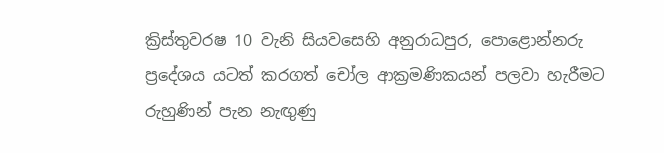ක්‍රිස්තුවරෂ 10 වැනි සියව‍සෙහි අනුරාධපුර, පො‍ළොන්නරු ප්‍රදේශය යටත් කරගත් ‍චෝල ආක්‍රමණිකයන් පලවා හැරීමට රුහුණින් පැන නැඟුණු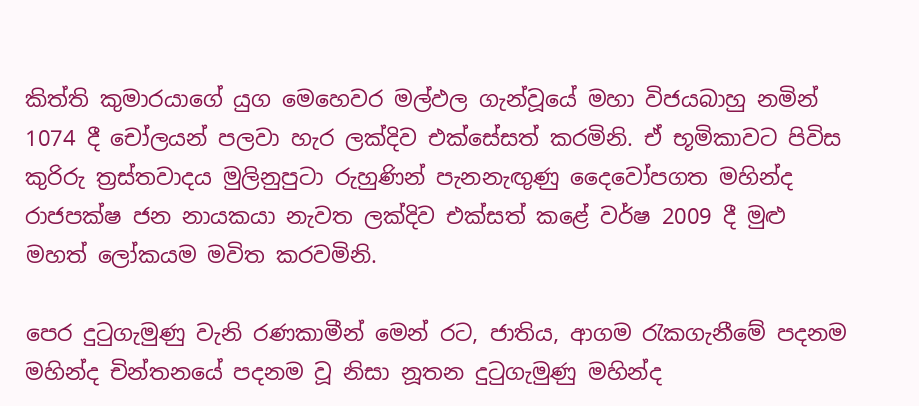කිත්ති කුමාරයා‍ගේ යුග ‍මෙ‍හෙවර මල්ඵල ගැන්වූ‍යේ මහා විජයබාහු නමින් 1074 දී ‍චෝලයන් පලවා හැර ලක්දිව එක්සේසත් කරමිනි. ඒ භූමිකාවට පිවිස කුරිරු ත්‍රස්තවාදය මුලිනුපුටා රුහුණින් පැනනැඟුණු ‍දෛ‍වෝපගත මහින්ද රාජපක්ෂ ජන නායකයා නැවත ලක්දිව එක්සත් ක‍ළේ වර්ෂ 2009 දී මුළු මහත් ‍ලෝකයම මවිත කරවමිනි.

පෙර දුටුගැමුණු වැනි රණකාමීන් මෙන් රට, ජාතිය, ආගම රැකගැනී‍මේ පදනම මහින්ද චින්තන‍යේ පදනම වූ නිසා‍ නූතන දුටුගැමුණු මහින්ද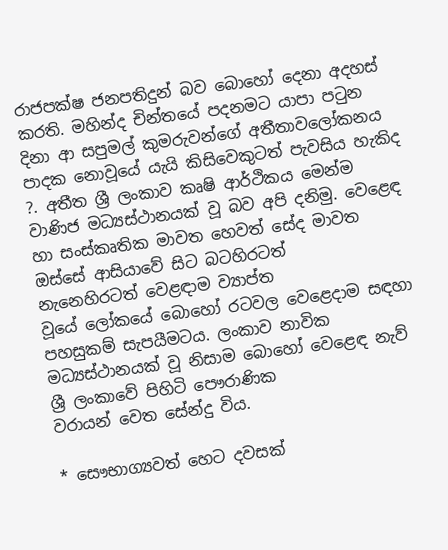රාජපක්ෂ ජනපතිදුන් බව ‍බො‍හෝ ‍දෙනා අදහස් කරති. මහින්ද චින්ත‍යේ පදනමට යාපා පටුන දිනා ආ සපුමල් කුමරුවන්ගේ අතීතාවලෝකනය පාදක ‍නොවූ‍යේ යැයි කිසි‍වෙකුටත් පැවසිය හැකිද ?. අතීත ශ්‍රී ලංකා‍ව කෘෂි ආර්ථිකය ‍මෙන්ම වාණිජ මධ්‍යස්ථානයක් වූ බව අපි දනිමු. වෙ‍ළෙඳ හා සංස්කෘතික මාවත ‍හෙවත් ‍සේද මාවත ඔස්සේ ආසියා‍වේ සිට බටහිරටත් නැ‍නෙහිරටත් ‍වෙළඳාම ව්‍යාප්ත වූ‍යේ ‍ලෝක‍යේ ‍බො‍හෝ රටවල ‍වෙ‍ළෙදාම සඳහා පහසුකම් සැපයීමටය. ලංකාව නාවික මධ්‍යස්ථානයක් වූ නිසා‍ම ‍බො‍හෝ ‍වෙ‍ළෙඳ නැව් ශ්‍රී ලංකා‍වේ පිහිටි ‍පෞරාණික වරායන් ‍වෙත ‍සේන්දු විය.

* සෞභාග්‍යවත් හෙට දවසක්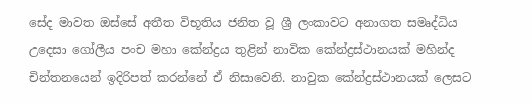සේද මාවත ඔස්සේ අතීත විභූතිය ජනිත වූ ශ්‍රී ලංකාවට අනාගත සමෘද්ධිය උ‍දෙසා ‍‍ගෝලීය පංච මහා ‍කේන්ද්‍රය තුළින් නාවික ‍කේන්ද්‍රස්ථානයක් මහින්ද චින්තන‍යෙන් ඉදිරිපත් කරන්නේ ඒ නිසාවෙනි. නාවුක ‍කේන්ද්‍රස්ථානයක් ‍ලෙසට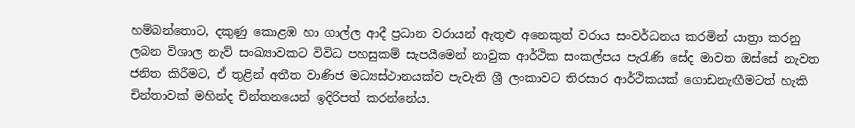හම්බන්තොට, දකුණු ‍කොළඹ හා ගාල්ල ආදී ප්‍රධාන වරායන් ඇතුළු අ‍නෙකුත් වරාය සංවර්ධනය කරමින් යාත්‍රා කරනු ලබන විශාල නැව් සංඛ්‍යාවකට විවිධ පහසුකම් සැපයී‍මෙන් නාවුක ආර්ථික සංකල්පය පැරැණි ‍සේද මාවත ඔස්සේ නැවත ජනිත කිරීමට, ඒ තුළින් අතීත වාණිජ මධ්‍යස්ථානයක්ව පැවැති ශ්‍රී ලංකාවට තිරසාර ආර්ථිකයක් ‍ගොඩනැඟීමටත් හැකි චින්තාවක් මහින්ද චින්තන‍යෙන් ඉදිරිපත් කරන්නේය.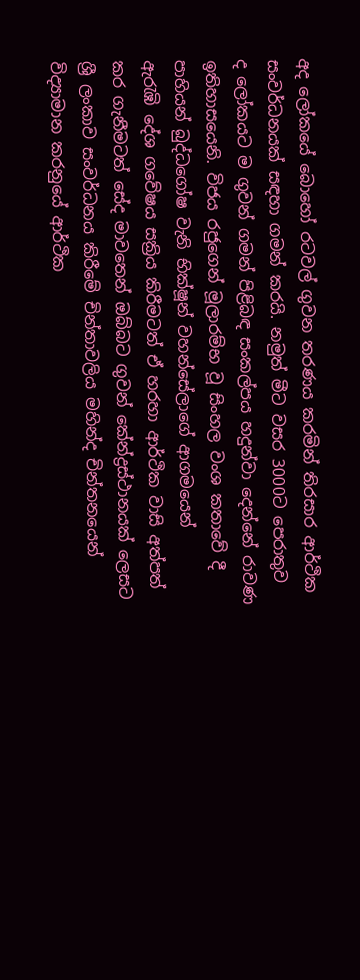අද ‍ලෝක‍යේ ‍බො‍හෝ රටවල් ගුවන තරණය කරමින් තිරසාර ආර්ථික සංවර්ධනයක් සඳහා ගමන් කරයි. නමුත් මීට වසර 3000ට ‍පෙරාතුව ද ‍ලෝකයට ම ගුවන් ගමන් පිළිබඳ සංකල්පය හදුන්වා ‍දෙන්නේ රාවණ ඉතිහාස‍යෙනි. විජය රජු‍ගෙන් මූලාරම්භ වූ සිංහල වංශ කතා‍වේ දී පාහියන් බුද්ධ‍ගෝෂ වැනි භික්ෂූන් වහන්සේලා‍ගේ ආගම‍යෙන් ඇරැඹි ‍දේශ ග‍වේෂය සක්‍රිය කිරීමටත් ඒ හරහා ආර්ථික වාසි අත්පත් කර ගැනීමටත් ‍සේද මාව‍තෙන් ඔබ්බට ගුවන් ‍කේන්ද්‍රස්ථානයක් ‍ලෙසට ශ්‍රී ලංකාව සංවර්ධනය කිරී‍මේ චින්තාවලිය මහින්ද චින්තන‍යෙන් විද්‍යාමාන කරනු‍යේ ආර්ථික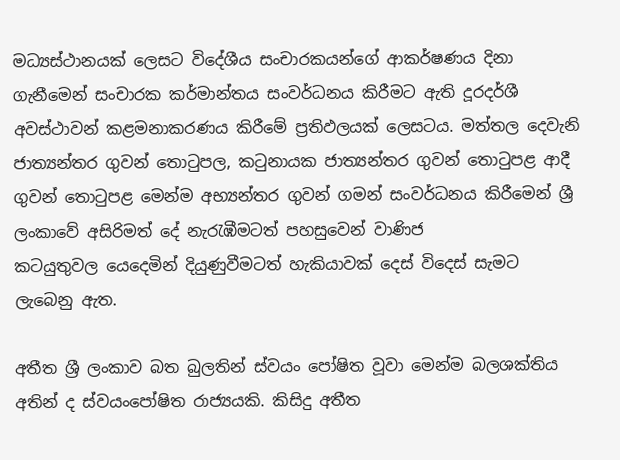මධ්‍යස්ථානයක් ‍ලෙසට වි‍දේශීය සංචාරකයන්ගේ ආකර්ෂණය දිනා ගැනී‍මෙන් සංචාරක කර්මාන්තය සංවර්ධනය කිරීමට ඇති දූරදර්ශී අවස්ථාවන් කළමනාකරණය කිරී‍මේ ප්‍රතිඵලයක් ‍ලෙසටය. මත්තල ‍දෙවැනි ජාත්‍යන්තර ගුවන් ‍තොටුපල, කටුනායක ජාත්‍යන්තර ගුවන් ‍තොටුපළ ආදී ගුවන් ‍තොටුපළ ‍මෙන්ම අභ්‍යන්තර ගුවන් ගමන් සංවර්ධනය කිරී‍මෙන් ශ්‍රී ලංකා‍වේ අසිරිමත් ‍දේ නැරැඹීමටත් පහසු‍වෙන් වාණිජ කටයුතුවල ‍යෙ‍දෙමින් දියුණුවීමටත් හැකියාවක් ‍දෙස් වි‍දෙස් සැමට ලැ‍බෙනු ඇත.

අතීත ශ්‍රී ලංකාව බත බුලතින් ස්වයං ‍පෝෂිත වූවා ‍‍මෙන්ම බලශක්තිය අතින් ද ස්වයං‍පෝෂිත රාජ්‍යයකි. කිසිදු අතීත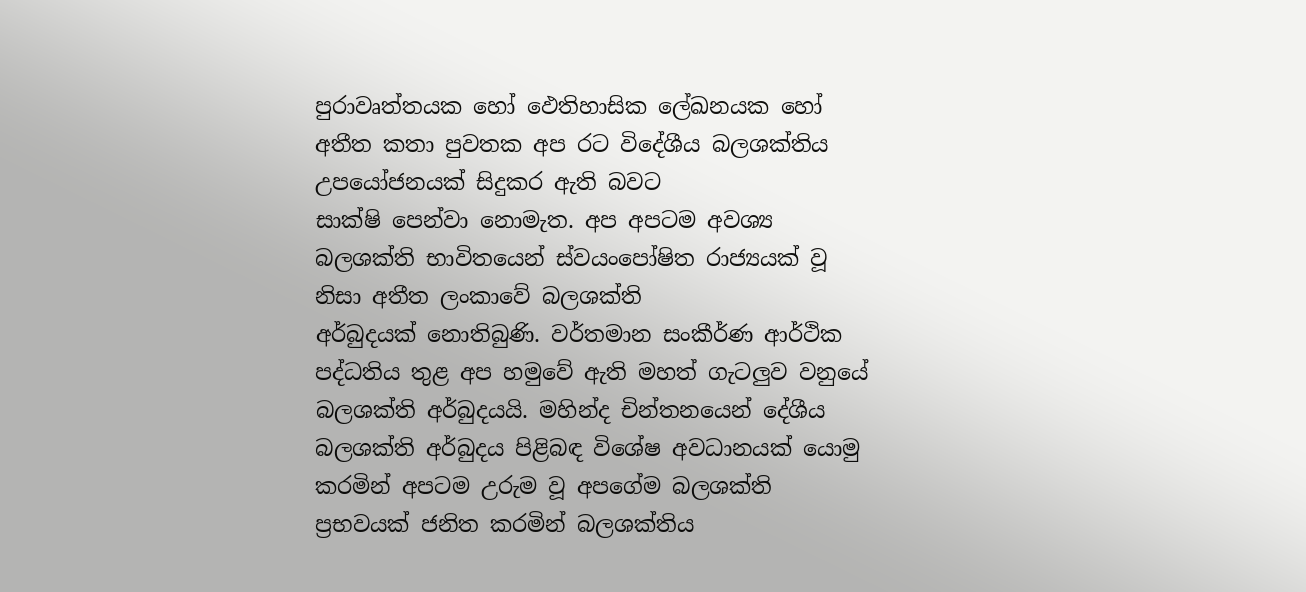පුරාවෘත්තයක ‍හෝ ‍ඵෙතිහාසික ‍ලේඛනයක ‍හෝ අතීත කතා පුවතක අප රට වි‍දේශීය බලශක්තිය උප‍යෝජනයක් සිදුකර ඇති බවට සාක්ෂි ‍පෙන්වා ‍නොමැත. අප අපටම අවශ්‍ය බලශක්ති භාවිත‍යෙන් ස්වයං‍පෝෂිත රාජ්‍යයක් වූ නිසා‍ අතීත ලංකා‍වේ බලශක්ති අර්බුදයක් ‍‍නොතිබුණි. වර්තමාන සංකීර්ණ ආර්ථික පද්ධතිය තුළ අප හමු‍වේ ඇති මහත් ගැටලුව වනු‍‍යේ බලශක්ති අර්බුදයයි. මහින්ද චින්තන‍යෙන් ‍දේශීය බලශක්ති අර්බුදය පිළිබඳ වි‍ශේෂ අවධානයක් ‍යොමු කරමින් අපටම උරුම වූ අප‍ගේම බලශක්ති ප්‍රභවයක් ජනිත කරමින් බලශක්තිය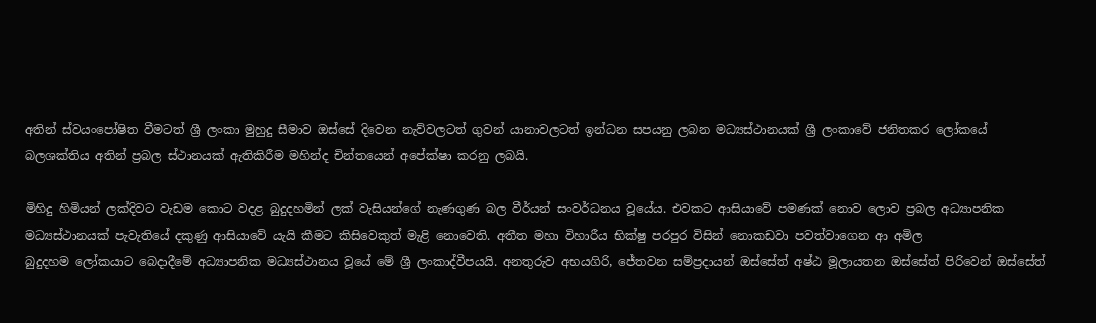අතින් ස්වයං‍පෝෂිත වීමටත් ශ්‍රී ලංකා මුහුදු සීමාව ඔස්සේ දි‍වෙන නැව්වලටත් ගුවන් යානාවලටත් ඉන්ධන සපයනු ලබන මධ්‍යස්ථානයක් ශ්‍රී ලංකා‍‍වේ ජනිතකර ‍ලෝක‍යේ බලශක්තිය අතින් ප්‍රබල ස්ථානයක් ඇතිකිරීම මහින්ද චින්ත‍යෙන් අ‍පේක්ෂා කරනු ලබයි.

මිහිදු හිමියන් ලක්දිවට වැඩම ‍කොට වදළ බුදුදහමින් ලක් වැසියන්ගේ නැණගුණ බල වීර්යන් සංවර්ධනය වූ‍යේය. එවකට ආසියා‍වේ පමණක් ‍‍නොව ‍ලොව ප්‍රබල අධ්‍යාපනික මධ්‍යස්ථානයක් පැවැති‍යේ දකුණු ආසියා‍වේ යැයි කීමට කිසි‍වෙකුත් මැළි ‍‍‍‍නො‍වෙති. අතීත මහා විහාරීය භික්ෂු පරපුර විසින් ‍නොකඩවා පවත්වා‍ගෙන ආ අමිල බුදුදහම ‍ලෝකයාට ‍බෙදාදී‍මේ අධ්‍යාපනික මධ්‍යස්ථානය වූ‍යේ ‍මේ ශ්‍රී ලංකාද්වීපයයි. අනතුරුව අභයගිරි, ජේතවන සම්ප්‍රදායන් ඔස්සේත් අෂ්ඨ මූලායතන ඔස්සේත් පිරි‍වෙන් ඔස්සේත්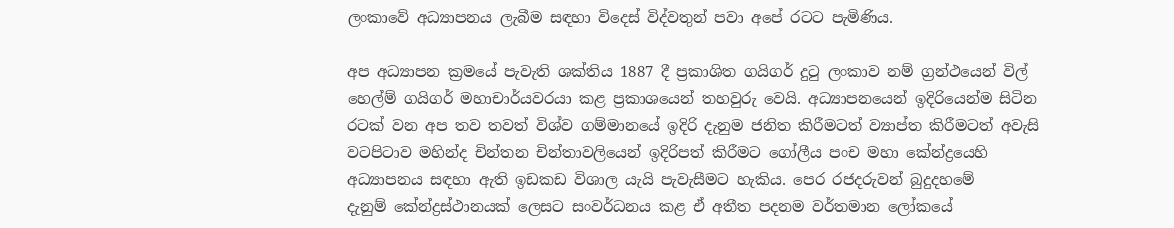ලංකා‍වේ අධ්‍යාපනය ලැබීම සඳහා වි‍දෙස් විද්වතුන් පවා අ‍පේ රටට පැමිණිය.

අප අධ්‍යාපන ක්‍රම‍යේ පැවැති ශක්තිය 1887 දී ප්‍රකාශිත ගයිගර් දුටු ලංකාව නම් ග්‍රන්ථ‍යෙන් විල් හෙල්ම් ගයිගර් මහාචාර්යවරයා කළ ප්‍රකාශ‍යෙන් තහවුරු ‍වෙයි. අධ්‍යාපන‍යෙන් ඉදිරි‍යෙන්ම සිටින රටක් වන අප තව තවත් විශ්ව ගම්මාන‍යේ ඉදිරි දැනුම ජනිත කිරීමටත් ව්‍යාප්ත කිරීමටත් අවැසි වටපිටාව මහින්ද චින්තන චින්තාවලි‍යෙන් ඉදිරිපත් කිරීමට ‍ගෝලීය පංච මහා ‍කේන්ද්‍රයෙහි අධ්‍යාපනය සඳහා ඇති ඉඩකඩ විශාල යැයි පැවැසීමට හැකිය. පෙර රජදරුවන් බුදුදහ‍මේ දැනුම් ‍කේන්ද්‍රස්ථානයක් ‍ලෙසට සංවර්ධනය කළ ඒ අතීත පදනම වර්තමාන ‍‍ලෝක‍යේ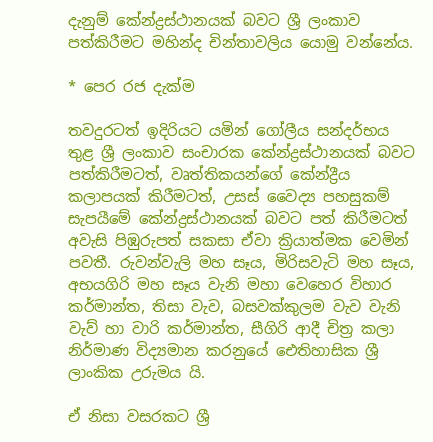දැනුම් ‍කේන්ද්‍රස්ථානයක් බවට ශ්‍රී ලංකාව පත්කිරීමට මහින්ද චින්තාවලිය ‍යොමු වන්නේය.

* පෙර රජ දැක්ම

තවදුරටත් ඉදිරියට යමින් ගෝලීය සන්දර්භය තුළ ශ්‍රී ලංකාව සංචාරක කේන්ද්‍රස්ථානයක් බවට පත්කිරීමටත්, වෘත්තිකයන්ගේ කේන්ද්‍රීය කලාපයක් කිරීමටත්, උසස් වෛද්‍ය පහසුකම් සැපයීමේ කේන්ද්‍රස්ථානයක් බවට පත් කිරීමටත් අවැසි පිඹුරුපත් සකසා ඒවා ක්‍රියාත්මක වෙමින් පවතී. රුවන්වැලි මහ සෑය, මිරිසවැටි මහ සෑය, අභයගිරි මහ සෑය වැනි මහා වෙහෙර විහාර කර්මාන්ත, තිසා වැව, බසවක්කුලම වැව වැනි වැව් හා වාරි කර්මාන්ත, සීගිරි ආදී චිත්‍ර කලා නිර්මාණ විද්‍යමාන කරනුයේ ඓතිහාසික ශ්‍රී ලාංකික උරුමය යි.

ඒ නිසා වසරකට ශ්‍රී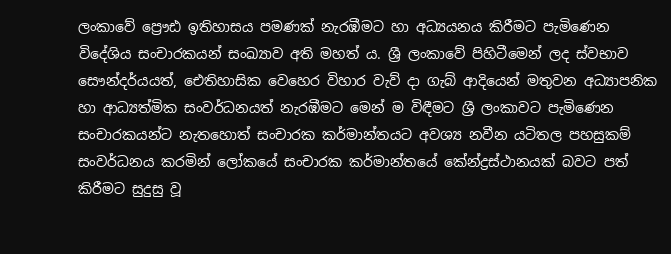ලංකාවේ ප්‍රෞඪ ඉතිහාසය පමණක් නැරඹීමට හා අධ්‍යයනය කිරීමට පැමිණෙන විදේශිය සංචාරකයන් සංඛ්‍යාව අති මහත් ය. ශ්‍රී ලංකාවේ පිහිටීමෙන් ලද ස්වභාව සෞන්දර්යයත්, ඓතිහාසික වෙහෙර විහාර වැව් දා ගැබ් ආදියෙන් මතුවන අධ්‍යාපනික හා ආධ්‍යත්මික සංවර්ධනයත් නැරඹීමට මෙන් ම විඳීමට ශ්‍රී ලංකාවට පැමිණෙන සංචාරකයන්ට නැතහොත් සංචාරක කර්මාන්තයට අවශ්‍ය නවීන යටිතල පහසුකම් සංවර්ධනය කරමින් ලෝකයේ සංචාරක කර්මාන්තයේ කේන්ද්‍රස්ථානයක් බවට පත් කිරීමට සුදුසු වූ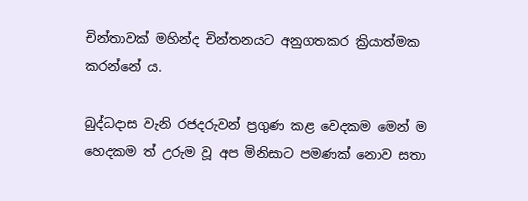චින්තාවක් මහින්ද චින්තනයට අනුගතකර ක්‍රියාත්මක කරන්නේ ය.

බුද්ධදාස වැනි රජදරුවන් ප්‍රගුණ කළ වෙදකම මෙන් ම හෙදකම ත් උරුම වූ අප මිනිසාට පමණක් නොව සතා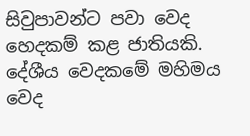සිවුපාවන්ට පවා වෙද හෙදකම් කළ ජාතියකි. දේශීය වෙදකමේ මහිමය වෙද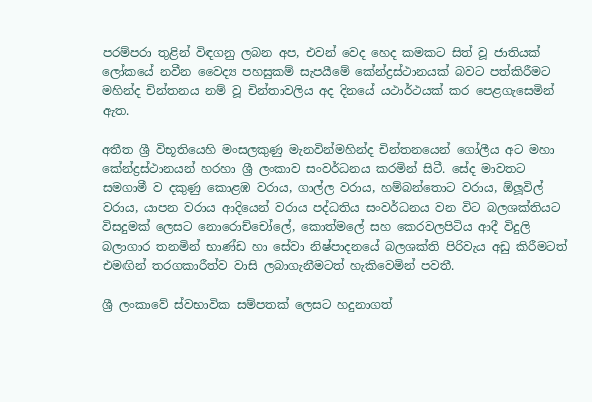පරම්පරා තුළින් විඳගනු ලබන අප, එවන් වෙද හෙද කමකට සිත් වූ ජාතියක් ලෝකයේ නවීන වෛද්‍ය පහසුකම් සැපයීමේ කේන්ද්‍රස්ථානයක් බවට පත්කිරීමට මහින්ද චින්තනය නම් වූ චින්තාවලිය අද දිනයේ යථාර්ථයක් කර පෙළගැසෙමින් ඇත.

අතීත ශ්‍රී විභූතියෙහි මංසලකුණු මැනවින්මහින්ද චින්තනයෙන් ගෝලීය අට මහා කේන්ද්‍රස්ථානයන් හරහා ශ්‍රී ලංකාව සංවර්ධනය කරමින් සිටී. සේද මාවතට සමගාමී ව දකුණු කොළඹ වරාය, ගාල්ල වරාය, හම්බන්තොට වරාය, ඕලූවිල් වරාය, යාපන වරාය ආදියෙන් වරාය පද්ධතිය සංවර්ධනය වන විට බලශක්තියට විසදුමක් ලෙසට නොරොච්චෝලේ, කොත්මලේ සහ කෙරවලපිටිය ආදී විදුලි බලාගාර තනමින් භාණ්ඩ හා සේවා නිෂ්පාදනයේ බලශක්ති පිරිවැය අඩු කිරීමටත් එමඟින් තරගකාරීත්ව වාසි ලබාගැනීමටත් හැකිවෙමින් පවතී.

ශ්‍රී ලංකාවේ ස්වභාවික සම්පතක් ලෙසට හදුනාගත්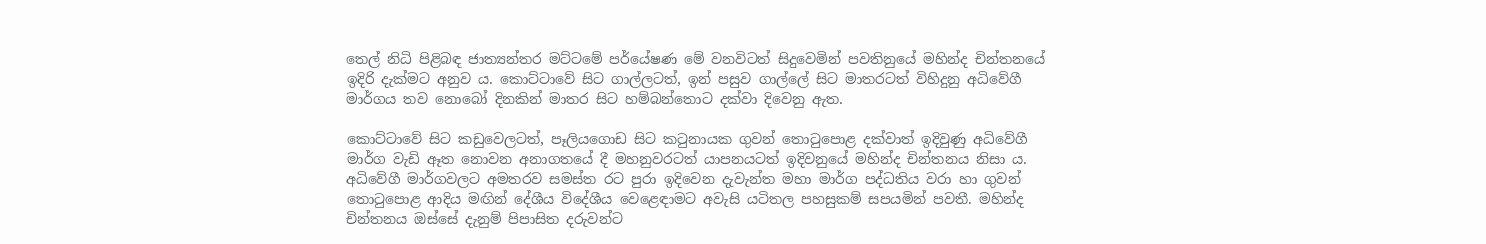තෙල් නිධි පිළිබඳ ජාත්‍යන්තර මට්ටමේ පර්යේෂණ මේ වනවිටත් සිදුවෙමින් පවතිනුයේ මහින්ද චින්තනයේ ඉදිරි දැක්මට අනුව ය. කොට්ටාවේ සිට ගාල්ලටත්, ඉන් පසුව ගාල්ලේ සිට මාතරටත් විහිදුනු අධිවේගී මාර්ගය තව නොබෝ දිනකින් මාතර සිට හම්බන්තොට දක්වා දිවෙනු ඇත.

කොට්ටාවේ සිට කඩුවෙලටත්, පෑලියගොඩ සිට කටුනායක ගුවන් තොටුපොළ දක්වාත් ඉදිවුණු අධිවේගී මාර්ග වැඩි ඈත නොවන අනාගතයේ දී මහනුවරටත් යාපනයටත් ඉදිවනුයේ මහින්ද චින්තනය නිසා ය. අධිවේගී මාර්ගවලට අමතරව සමස්ත රට පුරා ඉදිවෙන දැවැන්ත මහා මාර්ග පද්ධතිය වරා හා ගුවන් තොටුපොළ ආදිය මඟින් දේශීය විදේශීය වෙළෙඳාමට අවැසි යටිතල පහසුකම් සපයමින් පවතී. මහින්ද චින්තනය ඔස්සේ දැනුම් පිපාසිත දරුවන්ට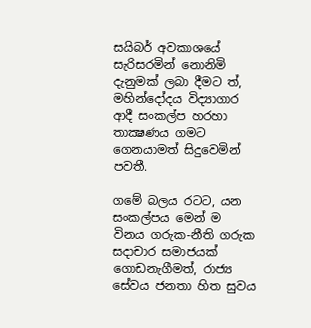සයිබර් අවකාශයේ සැරිසරමින් නොනිමි දැනුමක් ලබා දීමට ත්, මහින්දෝදය විද්‍යාගාර ආදී සංකල්ප හරහා තාක්‍ෂණය ගමට ගෙනයාමත් සිදුවෙමින් පවතී.

ගමේ බලය රටට, යන සංකල්පය මෙන් ම විනය ගරුක-නීති ගරුක සදාචාර සමාජයක් ගොඩනැගීමත්, රාජ්‍ය සේවය ජනතා හිත සුවය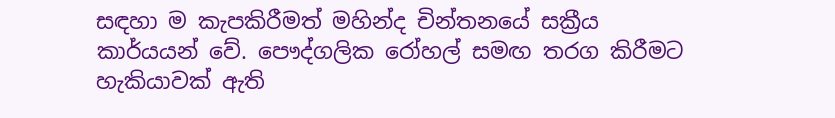සඳහා ම කැපකිරීමත් මහින්ද චින්තනයේ සක්‍රීය කාර්යයන් වේ. පෞද්ගලික රෝහල් සමඟ තරග කිරීමට හැකියාවක් ඇති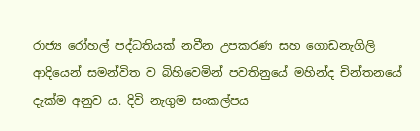රාජ්‍ය රෝහල් පද්ධතියක් නවීන උපකරණ සහ ගොඩනැගිලි ආදියෙන් සමන්විත ව බිහිවෙමින් පවතිනුයේ මහින්ද චින්තනයේ දැක්ම අනුව ය. දිවි නැගුම සංකල්පය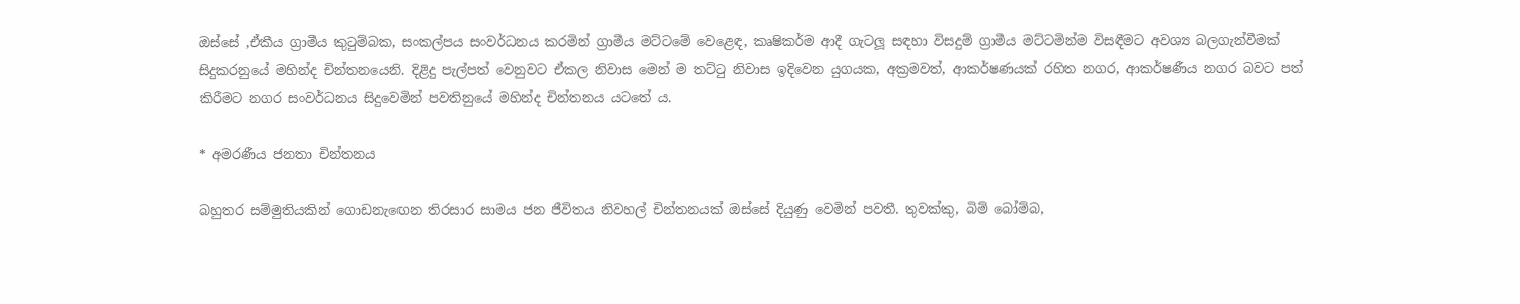ඔස්සේ ,ඒකීය ග්‍රාමීය කුටුම්බක, සංකල්පය සංවර්ධනය කරමින් ග්‍රාමීය මට්ටමේ වෙළෙඳ, කෘෂිකර්ම ආදී ගැටලූ සඳහා විසදුම් ග්‍රාමීය මට්ටමින්ම විසඳීමට අවශ්‍ය බලගැන්වීමක් සිදුකරනුයේ මහින්ද චින්තනයෙනි. දිළිදු පැල්පත් වෙනුවට ඒකල නිවාස මෙන් ම තට්ටු නිවාස ඉදිවෙන යුගයක, අක්‍රමවත්, ආකර්ෂණයක් රහිත නගර, ආකර්ෂණීය නගර බවට පත් කිරීමට නගර සංවර්ධනය සිදුවෙමින් පවතිනුයේ මහින්ද චින්තනය යටතේ ය.

* අමරණීය ජනතා චින්තනය

බහුතර සම්මුතියකින් ගොඩනැ‍ඟෙන තිරසාර සාමය ජන ජීවිතය නිවහල් චින්තනයක් ඔස්සේ දියුණු වෙමින් පවතී. තුවක්කු, බිම් බෝම්බ,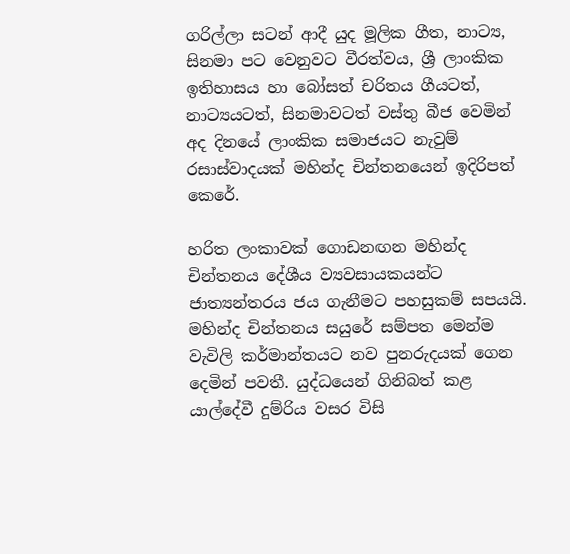ගරිල්ලා සටන් ආදී යුද මූලික ගීත, නාට්‍ය, සිනමා පට වෙනුවට වීරත්වය, ශ්‍රී ලාංකික ඉතිහාසය හා බෝසත් චරිතය ගීයටත්, නාට්‍යයටත්, සිනමාවටත් වස්තු බීජ වෙමින් අද දිනයේ ලාංකික සමාජයට නැවුම් රසාස්වාදයක් මහින්ද චින්තනයෙන් ඉදිරිපත් කෙරේ.

හරිත ලංකාවක් ගොඩනඟන මහින්ද චින්තනය දේශීය ව්‍යවසායකයන්ට ජාත්‍යන්තරය ජය ගැනීමට පහසුකම් සපයයි. මහින්ද චින්තනය සයුරේ සම්පත මෙන්ම වැවිලි කර්මාන්තයට නව පුනරුදයක් ගෙන දෙමින් පවතී. යුද්ධයෙන් ගිනිබත් කළ යාල්දේවී දුම්රිය වසර විසි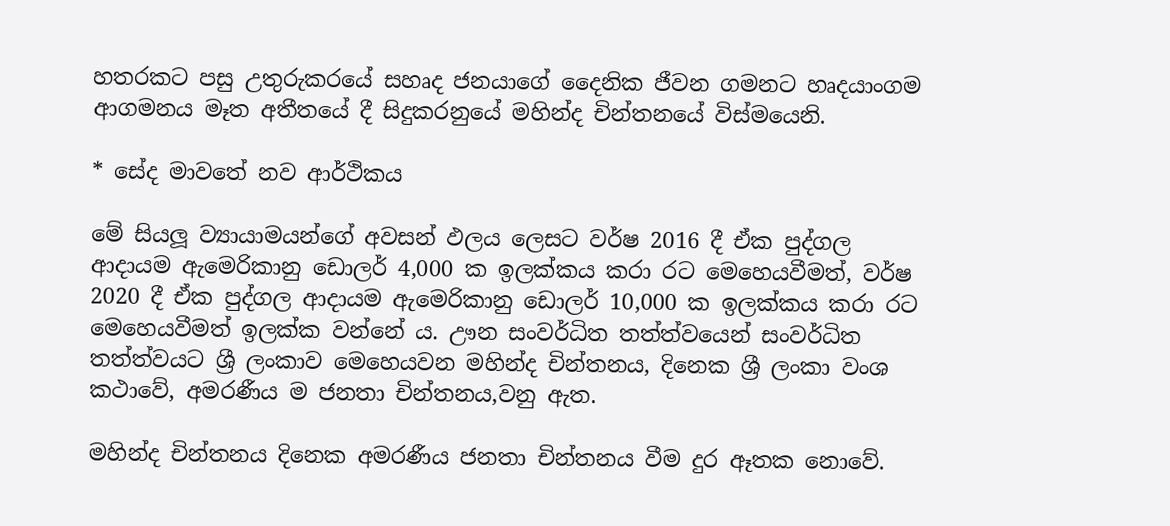හතරකට පසු උතුරුකරයේ සහෘද ජනයාගේ දෛනික ජීවන ගමනට හෘදයාංගම ආගමනය මෑත අතීතයේ දී සිදුකරනුයේ මහින්ද චින්තනයේ විස්මයෙනි.

* සේද මාවතේ නව ආර්ථිකය

මේ සියලූ ව්‍යායාමයන්ගේ අවසන් ඵලය ලෙසට වර්ෂ 2016 දී ඒක පුද්ගල ආදායම ඇමෙරිකානු ඩොලර් 4,000 ක ඉලක්කය කරා රට මෙහෙයවීමත්, වර්ෂ 2020 දී ඒක පුද්ගල ආදායම ඇමෙරිකානු ඩොලර් 10,000 ක ඉලක්කය කරා රට මෙහෙයවීමත් ඉලක්ක වන්නේ ය. ඌන සංවර්ධිත තත්ත්වයෙන් සංවර්ධිත තත්ත්වයට ශ්‍රී ලංකාව මෙහෙයවන මහින්ද චින්තනය, දිනෙක ශ්‍රී ලංකා වංශ කථාවේ, අමරණීය ම ජනතා චින්තනය,වනු ඇත.

මහින්ද චින්තනය දිනෙක අමරණීය ජනතා චින්තනය වීම දුර ඈතක නොවේ.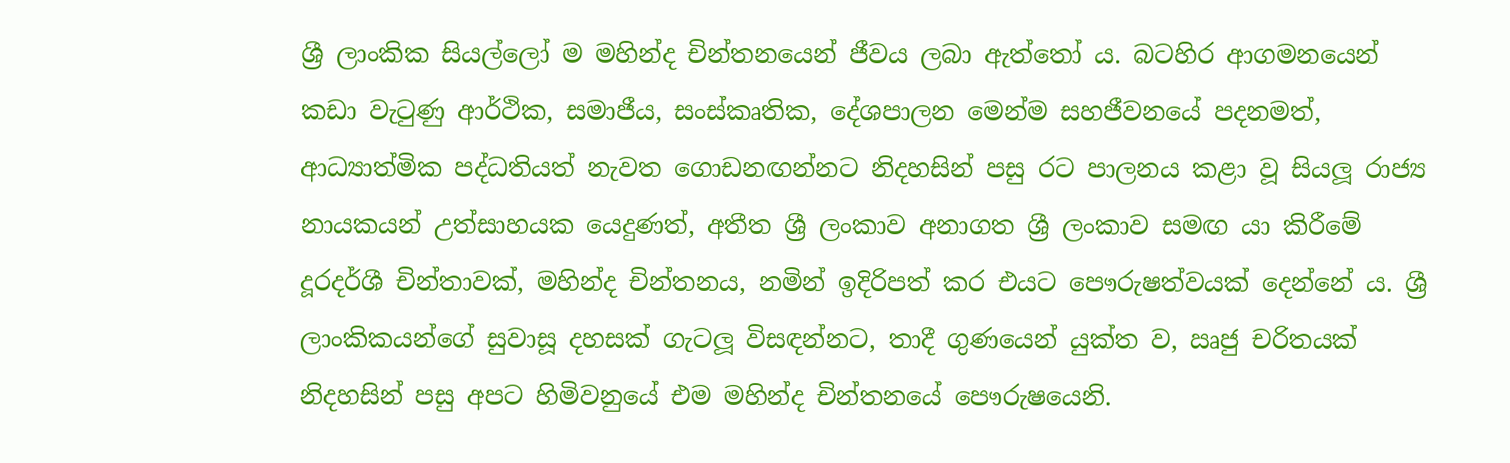ශ්‍රී ලාංකික සියල්ලෝ ම මහින්ද චින්තනයෙන් ජීවය ලබා ඇත්තෝ ය. බටහිර ආගමනයෙන් කඩා වැටුණු ආර්ථික, සමාජීය, සංස්කෘතික, දේශපාලන මෙන්ම සහජීවනයේ පදනමත්, ආධ්‍යාත්මික පද්ධතියත් නැවත ගොඩනඟන්නට නිදහසින් පසු රට පාලනය කළා වූ සියලූ රාජ්‍ය නායකයන් උත්සාහයක යෙදුණත්, අතීත ශ්‍රී ලංකාව අනාගත ශ්‍රී ලංකාව සමඟ යා කිරීමේ දූරදර්ශී චින්තාවක්, මහින්ද චින්තනය, නමින් ඉදිරිපත් කර එයට පෞරුෂත්වයක් දෙන්නේ ය. ශ්‍රී ලාංකිකයන්ගේ සුවාසූ දහසක් ගැටලූ විසඳන්නට, තාදී ගුණයෙන් යුක්ත ව, ඍජු චරිතයක් නිදහසින් පසු අපට හිමිවනුයේ එම මහින්ද චින්තනයේ පෞරුෂයෙනි.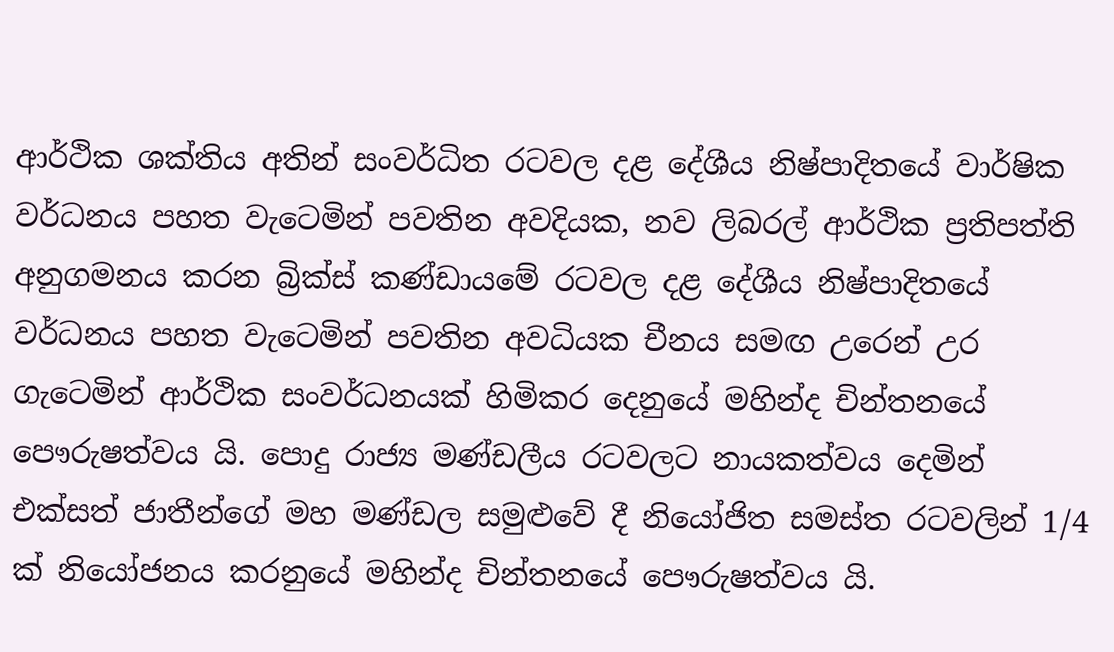ආර්ථික ශක්තිය අතින් සංවර්ධිත රටවල දළ දේශීය නිෂ්පාදිතයේ වාර්ෂික වර්ධනය පහත වැටෙමින් පවතින අවදියක, නව ලිබරල් ආර්ථික ප්‍රතිපත්ති අනුගමනය කරන බ්‍රික්ස් කණ්ඩායමේ රටවල දළ දේශීය නිෂ්පාදිතයේ වර්ධනය පහත වැටෙමින් පවතින අවධියක චීනය සමඟ උරෙන් උර ගැටෙමින් ආර්ථික සංවර්ධනයක් හිමිකර දෙනුයේ මහින්ද චින්තනයේ පෞරුෂත්වය යි. පොදු රාජ්‍ය මණ්ඩලීය රටවලට නායකත්වය දෙමින් එක්සත් ජාතීන්ගේ මහ මණ්ඩල සමුළුවේ දී නියෝජිත සමස්ත රටවලින් 1/4 ක් නියෝජනය කරනුයේ මහින්ද චින්තනයේ පෞරුෂත්වය යි.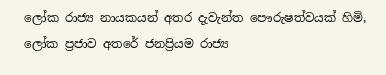ලෝක රාජ්‍ය නායකයන් අතර දැවැන්ත පෞරුෂත්වයක් හිමි, ලෝක ප්‍රජාව අතරේ ජනප්‍රියම රාජ්‍ය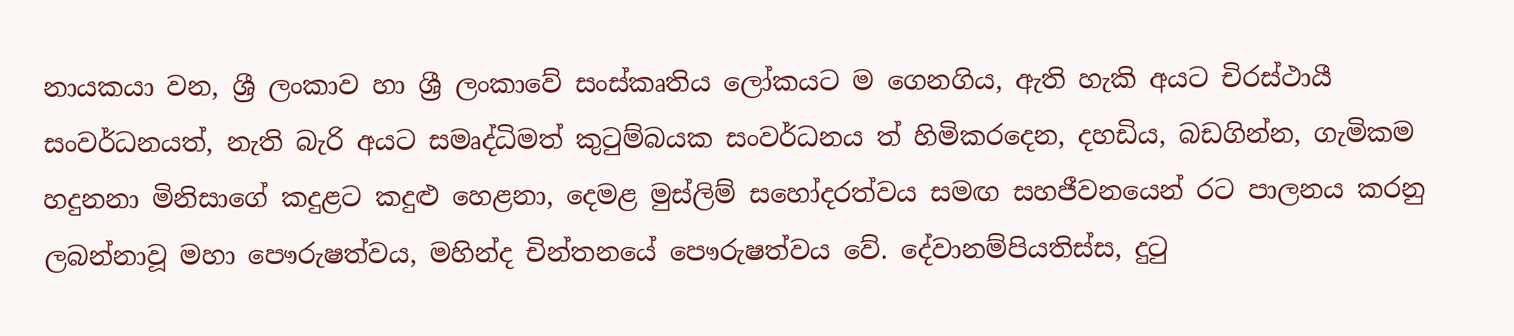නායකයා වන, ශ්‍රී ලංකාව හා ශ්‍රී ලංකාවේ සංස්කෘතිය ලෝකයට ම ගෙනගිය, ඇති හැකි අයට චිරස්ථායී සංවර්ධනයත්, නැති බැරි අයට සමෘද්ධිමත් කුටුම්බයක සංවර්ධනය ත් හිමිකරදෙන, දහඩිය, බඩගින්න, ගැමිකම හදුනනා මිනිසාගේ කදුළට කදුළු හෙළනා, දෙමළ මුස්ලිම් සහෝදරත්වය සමඟ සහජීවනයෙන් රට පාලනය කරනු ලබන්නාවූ මහා පෞරුෂත්වය, මහින්ද චින්තනයේ පෞරුෂත්වය වේ. දේවානම්පියතිස්ස, දුටු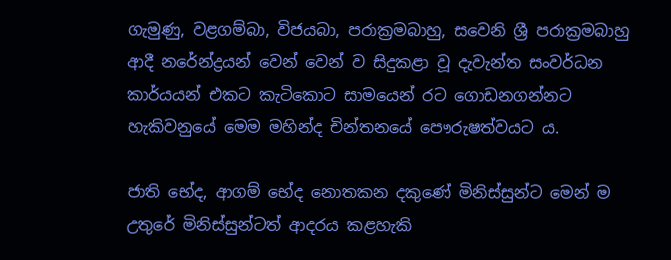ගැමුණු, වළගම්බා, විජයබා, පරාක්‍රමබාහු, සවෙනි ශ්‍රී පරාක්‍රමබාහු ආදී නරේන්ද්‍රයන් වෙන් වෙන් ව සිදුකළා වූ දැවැන්ත සංවර්ධන කාර්යයන් එකට කැටිකොට සාමයෙන් රට ගොඩනගන්නට හැකිවනුයේ මෙම මහින්ද චින්තනයේ පෞරුෂත්වයට ය.

ජාති භේද, ආගම් භේද නොතකන දකුණේ මිනිස්සුන්ට මෙන් ම උතුරේ මිනිස්සුන්ටත් ආදරය කළහැකි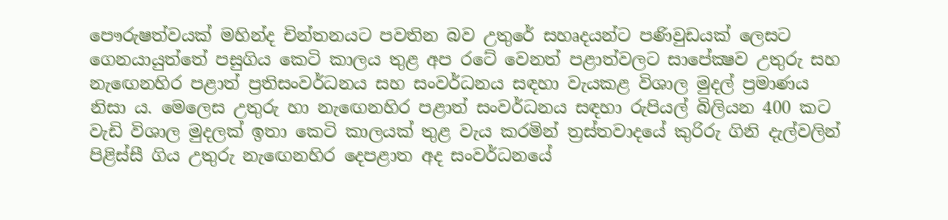පෞරුෂත්වයක් මහින්ද චින්තනයට පවතින බව උතුරේ සහෘදයන්ට පණිවුඩයක් ලෙසට ගෙනයායුත්තේ පසුගිය කෙටි කාලය තුළ අප රටේ වෙනත් පළාත්වලට සාපේක්‍ෂව උතුරු සහ නැ‍ඟෙනහිර පළාත් ප්‍රතිසංවර්ධනය සහ සංවර්ධනය සඳහා වැයකළ විශාල මුදල් ප්‍රමාණය නිසා ය. මෙලෙස උතුරු හා නැ‍ඟෙනහිර පළාත් සංවර්ධනය සඳහා රුපියල් බිලියන 400 කට වැඩි විශාල මුදලක් ඉතා කෙටි කාලයක් තුළ වැය කරමින් ත්‍රස්තවාදයේ කුරිරු ගිනි දැල්වලින් පිළිස්සී ගිය උතුරු නැ‍ඟෙනහිර දෙපළාත අද සංවර්ධනයේ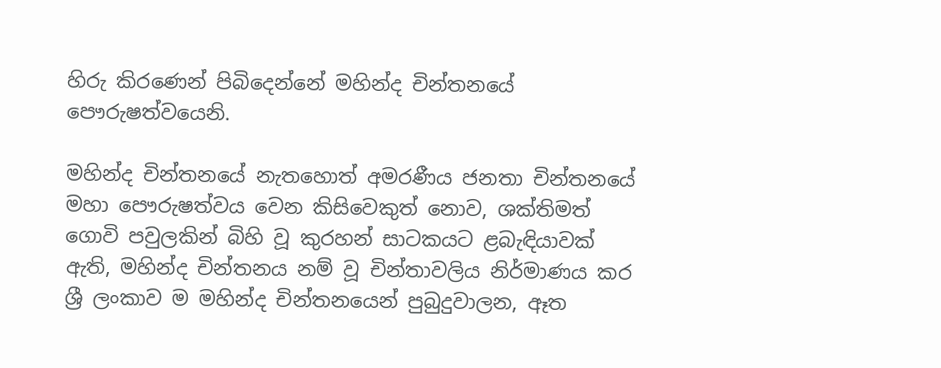හිරු කිරණෙන් පිබිදෙන්නේ මහින්ද චින්තනයේ පෞරුෂත්වයෙනි.

මහින්ද චින්තනයේ නැතහොත් අමරණීය ජනතා චින්තනයේ මහා පෞරුෂත්වය වෙන කිසිවෙකුත් නොව, ශක්තිමත් ගොවි පවුලකින් බිහි වූ කුරහන් සාටකයට ළබැඳියාවක් ඇති, මහින්ද චින්තනය නම් වූ චින්තාවලිය නිර්මාණය කර ශ්‍රී ලංකාව ම මහින්ද චින්තනයෙන් පුබුදුවාලන, ඈත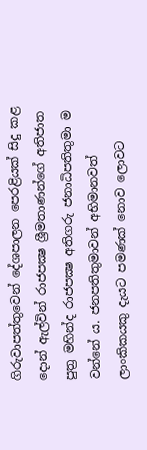ගිරුවාපත්තුවෙන් දේශපාලන පෙරළියක් සිදු කළ දොන් ඇල්වින් රාජපක්‍ෂ ශ්‍රීමතාණන්ගේ අතිජාත පුත්‍ර මහින්ද රාජපක්‍ෂ අතිගරු ජනාධිපතිතුමා ම වන්නේ ය. ජනපතිතුමාවන් අභිමානවත් ලාංකිකයකු දැයට පමණක් නොව ලොවට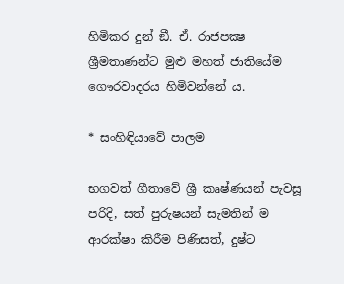හිමිකර දුන් ඞී. ඒ. රාජපක්‍ෂ ශ්‍රීමතාණන්ට මුළු මහත් ජාතියේම ගෞරවාදරය හිමිවන්නේ ය.

* සංහිඳියාවේ පාලම

භගවත් ගීතාවේ ශ්‍රී කෘෂ්ණයන් පැවසූ පරිදි, සත් පුරුෂයන් සැමතින් ම ආරක්ෂා කිරීම පිණිසත්, දුෂ්ට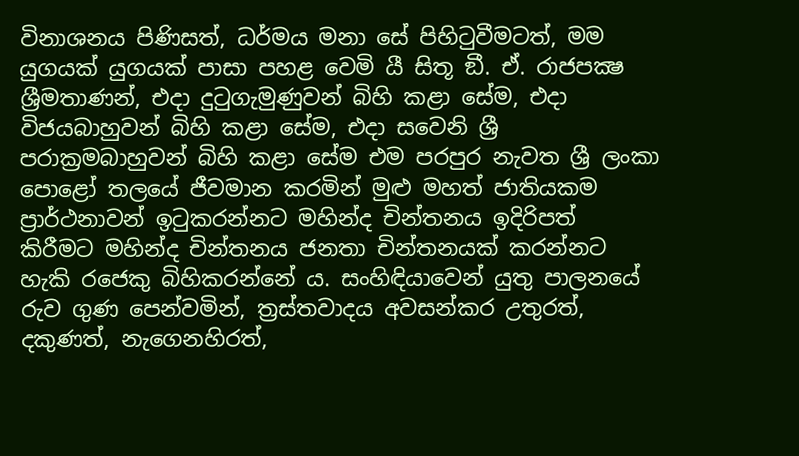විනාශනය පිණිසත්, ධර්මය මනා සේ පිහිටුවීමටත්, මම යුගයක් යුගයක් පාසා පහළ වෙමි යී සිතූ ඞී. ඒ. රාජපක්‍ෂ ශ්‍රීමතාණන්, එදා දුටුගැමුණුවන් බිහි කළා සේම, එදා විජයබාහුවන් බිහි කළා සේම, එදා සවෙනි ශ්‍රී පරාක්‍රමබාහුවන් බිහි කළා සේම එම පරපුර නැවත ශ්‍රී ලංකා පොළෝ තලයේ ජීවමාන කරමින් මුළු මහත් ජාතියකම ප්‍රාර්ථනාවන් ඉටුකරන්නට මහින්ද චින්තනය ඉදිරිපත් කිරීමට මහින්ද චින්තනය ජනතා චින්තනයක් කරන්නට හැකි රජෙකු බිහිකරන්නේ ය. සංහිඳියාවෙන් යුතු පාලනයේ රුව ගුණ පෙන්වමින්, ත්‍රස්තවාදය අවසන්කර උතුරත්, දකුණත්, නැගෙනහිරත්,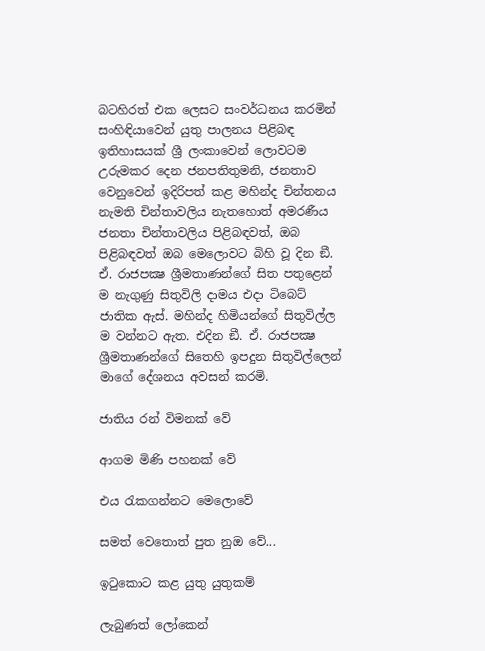බටහිරත් එක ලෙසට සංවර්ධනය කරමින් සංහිඳියාවෙන් යුතු පාලනය පිළිබඳ ඉතිහාසයක් ශ්‍රී ලංකාවෙන් ලොවටම උරුමකර දෙන ජනපතිතුමනි, ජනතාව වෙනුවෙන් ඉදිරිපත් කළ මහින්ද චින්තනය නැමති චින්තාවලිය නැතහොත් අමරණීය ජනතා චින්තාවලිය පිළිබඳවත්, ඔබ පිළිබඳවත් ඔබ මෙලොවට බිහි වූ දින ඞී. ඒ. රාජපක්‍ෂ ශ්‍රීමතාණන්ගේ සිත පතුළෙන් ම නැගුණු සිතුවිලි දාමය එදා ටිබෙට් ජාතික ඇස්. මහින්ද හිමියන්ගේ සිතුවිල්ල ම වන්නට ඇත. එදින ඞී. ඒ. රාජපක්‍ෂ ශ්‍රීමතාණන්ගේ සිතෙහි ඉපදුන සිතුවිල්ලෙන් මාගේ දේශනය අවසන් කරමි.

ජාතිය රන් විමනක් වේ

ආගම මිණි පහනක් වේ

එය රැකගන්නට මෙලොවේ

සමත් වෙතොත් පුත නුඔ වේ...

ඉටුකොට කළ යුතු යුතුකම්

ලැබුණත් ලෝකෙන්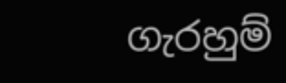ගැරහුම්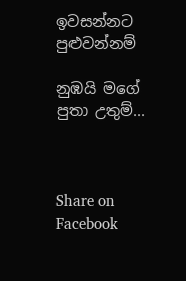ඉවසන්නට පුළුවන්නම්

නුඹයි මගේ පුතා උතුම්...



Share on Facebook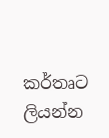කර්තෘට ලියන්න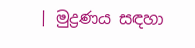| මුද්‍රණය සඳහා